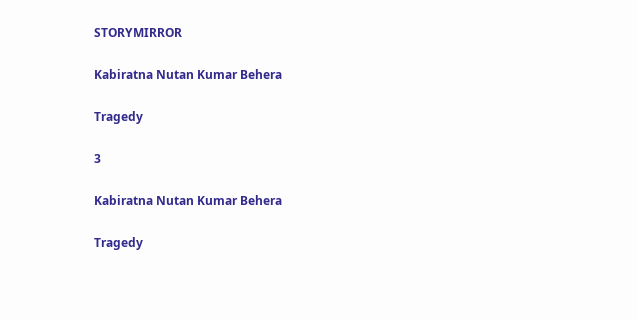STORYMIRROR

Kabiratna Nutan Kumar Behera

Tragedy

3

Kabiratna Nutan Kumar Behera

Tragedy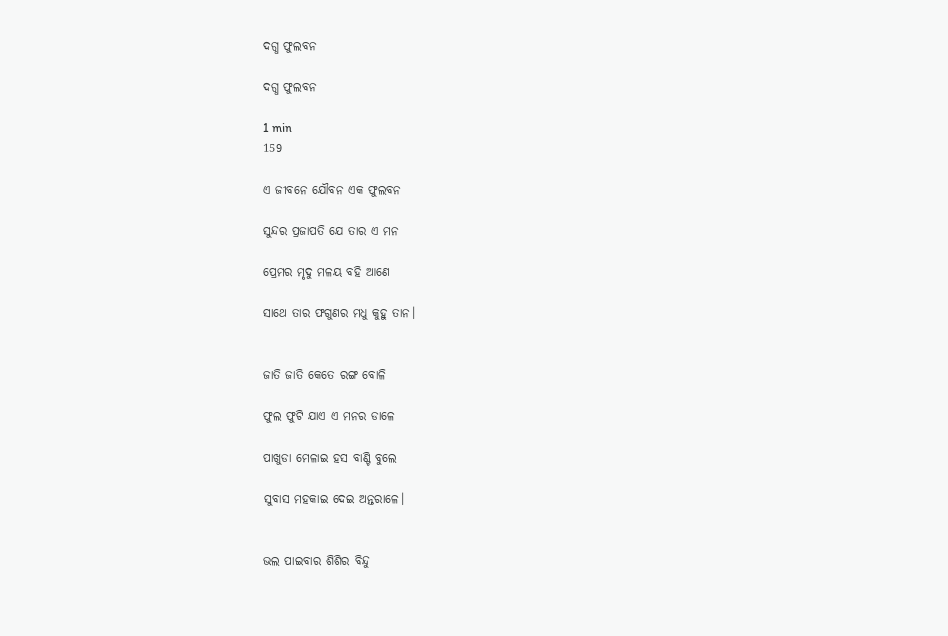ଦଗ୍ଧ ଫୁଲବନ

ଦଗ୍ଧ ଫୁଲବନ

1 min
159

ଏ ଜୀବନେ ଯୌବନ ଏକ ଫୁଲବନ

ସୁନ୍ଦର ପ୍ରଜାପତି ଯେ ତାର ଏ ମନ

ପ୍ରେମର ମୃଦୁ ମଳୟ ବହି ଆଣେ

ସାଥେ ତାର ଫଗୁଣର ମଧୁ କୁହୁ ତାନ।


ଜାତି ଜାତି କେତେ ରଙ୍ଗ ବୋଳି

ଫୁଲ ଫୁଟି ଯାଏ ଏ ମନର ଡାଳେ

ପାଖୁଡା ମେଳାଇ ହସ ବାଣ୍ଟି ବୁଲେ

ସୁବାସ ମହକାଇ ଦେଇ ଅନ୍ତରାଳେ।


ଭଲ ପାଇବାର ଶିଶିର ବିନ୍ଦୁ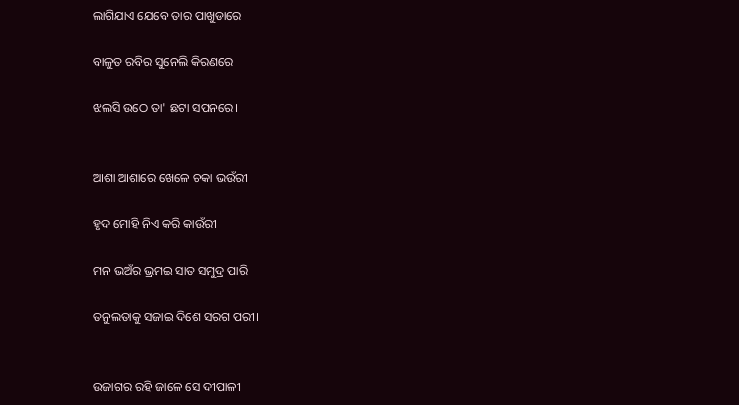ଲାଗିଯାଏ ଯେବେ ତାର ପାଖୁଡାରେ

ବାଳୁତ ରବିର ସୁନେଲି କିରଣରେ

ଝଲସି ଉଠେ ତା' ଛଟା ସପନରେ।


ଆଶା ଆଶାରେ ଖେଳେ ଚକା ଭଉଁରୀ

ହୃଦ ମୋହି ନିଏ କରି କାଉଁରୀ

ମନ ଭଅଁର ଭ୍ରମଇ ସାତ ସମୁଦ୍ର ପାରି

ତନୁଲତାକୁ ସଜାଇ ଦିଶେ ସରଗ ପରୀ।


ଉଜାଗର ରହି ଜାଳେ ସେ ଦୀପାଳୀ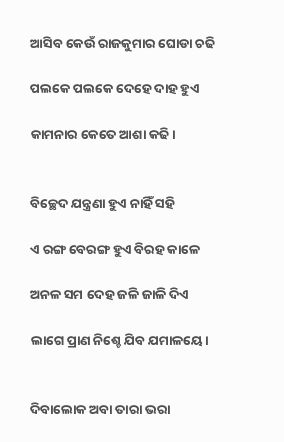ଆସିବ କେଉଁ ରାଜକୁମାର ଘୋଡା ଚଢି

ପଲକେ ପଲକେ ଦେହେ ଦାହ ହୁଏ

କାମନାର କେତେ ଆଶା କଢି।


ବିଚ୍ଛେଦ ଯନ୍ତ୍ରଣା ହୁଏ ନାହିଁ ସହି

ଏ ରଙ୍ଗ ବେରଙ୍ଗ ହୁଏ ବିରହ କାଳେ

ଅନଳ ସମ ଦେହ ଜଳି ଜାଳି ଦିଏ

ଲାଗେ ପ୍ରାଣ ନିଶ୍ଚେ ଯିବ ଯମାଳୟେ।


ଦିବାଲୋକ ଅବା ତାରା ଭରା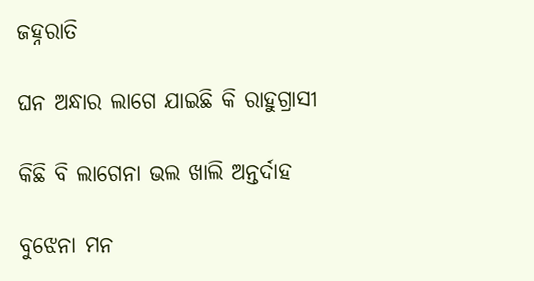ଜହ୍ନରାତି

ଘନ ଅନ୍ଧାର ଲାଗେ ଯାଇଛି କି ରାହୁଗ୍ରାସୀ

କିଛି ବି ଲାଗେନା ଭଲ ଖାଲି ଅନ୍ତର୍ଦାହ

ବୁଝେନା ମନ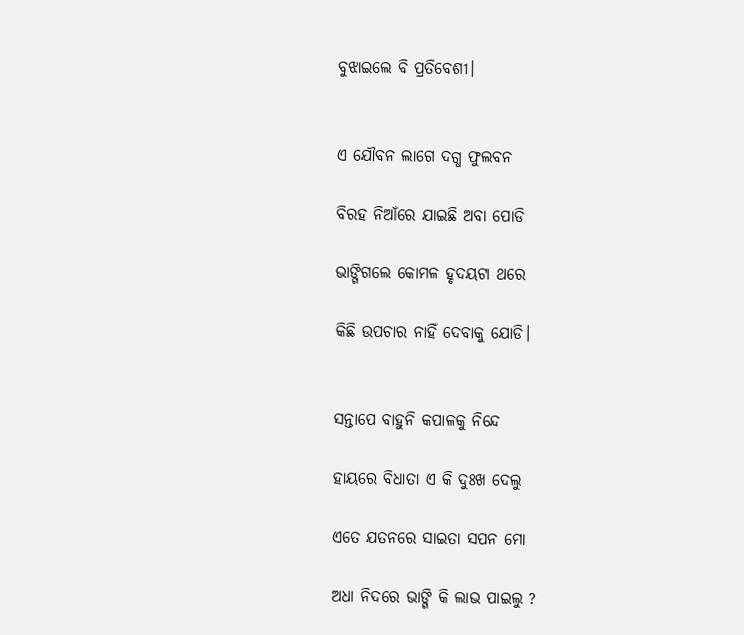ବୁଝାଇଲେ ବି ପ୍ରତିବେଶୀ।


ଏ ଯୌବନ ଲାଗେ ଦଗ୍ଧ ଫୁଲବନ

ବିରହ ନିଆଁରେ ଯାଇଛି ଅବା ପୋଡି

ଭାଙ୍ଗିଗଲେ କୋମଳ ହୃଦୟଟା ଥରେ

କିଛି ଉପଚାର ନାହିଁ ଦେବାକୁ ଯୋଡି।


ସନ୍ତାପେ ବାହୁନି କପାଳକୁ ନିନ୍ଦେ

ହାୟରେ ବିଧାତା ଏ କି ଦୁଃଖ ଦେଲୁ

ଏତେ ଯତନରେ ସାଇତା ସପନ ମୋ

ଅଧା ନିଦରେ ଭାଙ୍ଗି କି ଲାଭ ପାଇଲୁ ?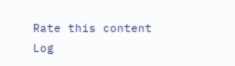Rate this content
Log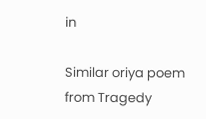in

Similar oriya poem from Tragedy